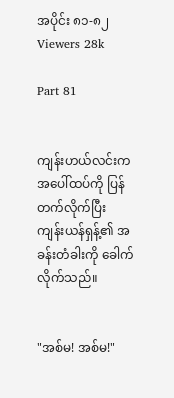အပိုင်း ၈၁-၈၂
Viewers 28k

Part 81


ကျန်းဟယ်လင်းက အပေါ်ထပ်ကို ပြန်တက်လိုက်ပြီး ကျန်းယန်ရှန့်၏ အခန်းတံခါးကို ခေါက်လိုက်သည်။


"အစ်မ! အစ်မ!"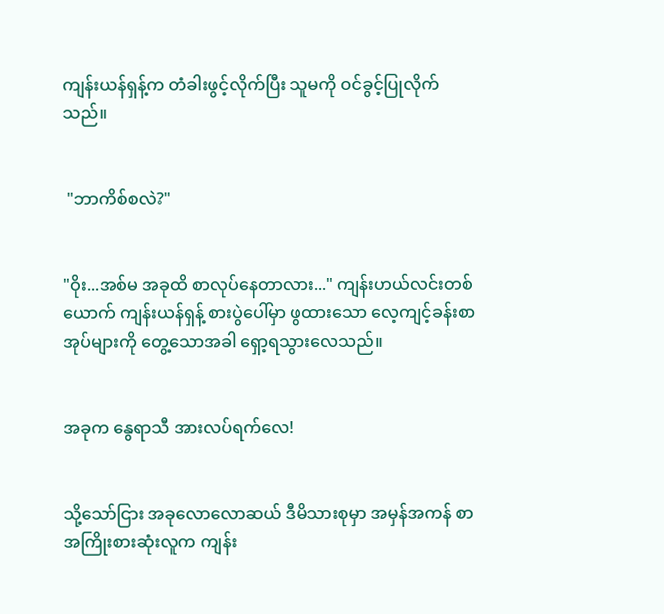ကျန်းယန်ရှန့်က တံခါးဖွင့်လိုက်ပြီး သူမကို ဝင်ခွင့်ပြုလိုက်သည်။


 "ဘာကိစ်စလဲ?"


"ဝိုး...အစ်မ အခုထိ စာလုပ်နေတာလား..." ကျန်းဟယ်လင်းတစ်ယောက် ကျန်းယန်ရှန့် စားပွဲပေါ်မှာ ဖွထားသော လေ့ကျင့်ခန်းစာအုပ်များကို တွေ့သောအခါ ရှော့ရသွားလေသည်။


အခုက နွေရာသီ အားလပ်ရက်လေ!


သို့သော်ငြား အခုလောလောဆယ် ဒီမိသားစုမှာ အမှန်အကန် စာအကြိုးစားဆုံးလူက ကျန်း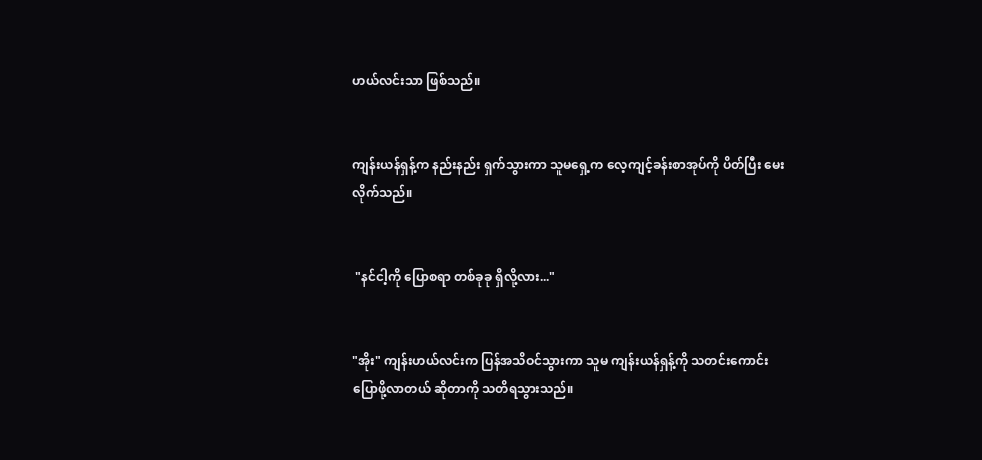ဟယ်လင်းသာ ဖြစ်သည်။


ကျန်းယန်ရှန့်က နည်းနည်း ရှက်သွားကာ သူမရှေ့က လေ့ကျင့်ခန်းစာအုပ်ကို ပိတ်ပြီး မေးလိုက်သည်။


 "နင်ငါ့ကို ပြောစရာ တစ်ခုခု ရှိလို့လား..."


"အိုး" ကျန်းဟယ်လင်းက ပြန်အသိဝင်သွားကာ သူမ ကျန်းယန်ရှန့်ကို သတင်းကောင်း ပြောဖို့လာတယ် ဆိုတာကို သတိရသွားသည်။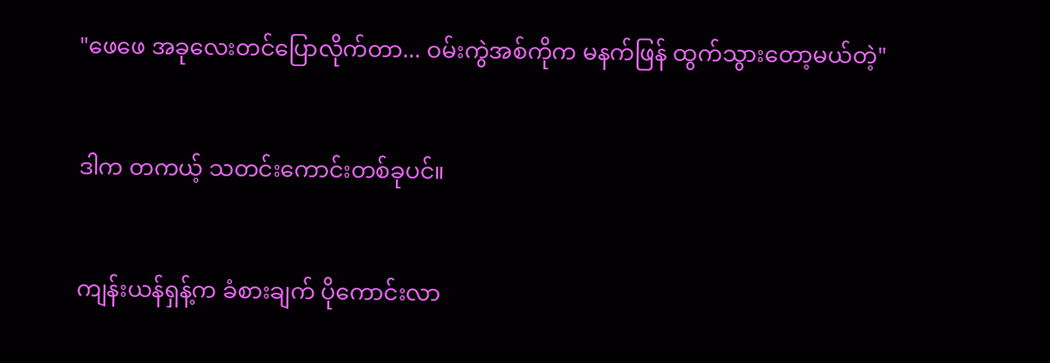"ဖေဖေ အခုလေးတင်ပြောလိုက်တာ... ဝမ်းကွဲအစ်ကိုက မနက်ဖြန် ထွက်သွားတော့မယ်တဲ့"


ဒါက တကယ့် သတင်းကောင်းတစ်ခုပင်။


ကျန်းယန်ရှန့်က ခံစားချက် ပိုကောင်းလာ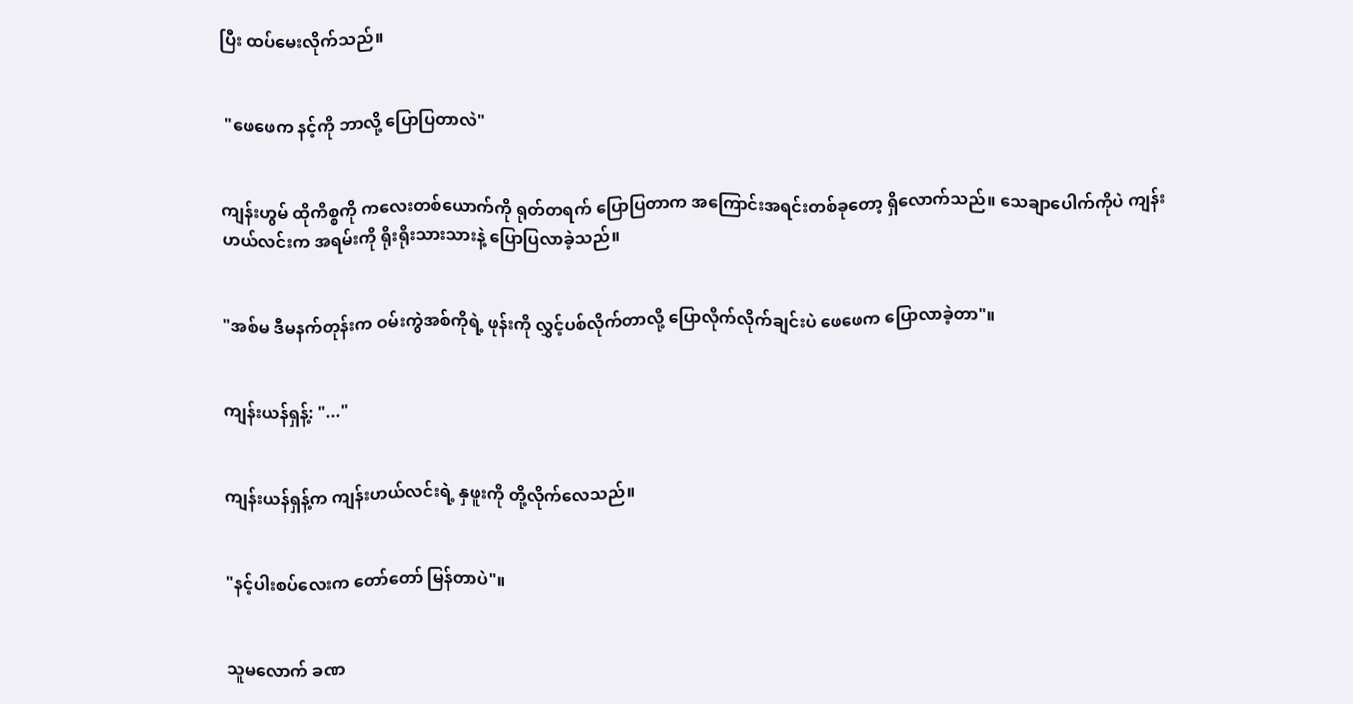ပြီး ထပ်မေးလိုက်သည်။


 "ဖေဖေက နင့်ကို ဘာလို့ ပြောပြတာလဲ"


ကျန်းဟွမ် ထိုကိစ္စကို ကလေးတစ်ယောက်ကို ရုတ်တရက် ပြောပြတာက အကြောင်းအရင်းတစ်ခုတော့ ရှိလောက်သည်။ သေချာပေါက်ကိုပဲ ကျန်းဟယ်လင်းက အရမ်းကို ရိုးရိုးသားသားနဲ့ ပြောပြလာခဲ့သည်။


"အစ်မ ဒီမနက်တုန်းက ဝမ်းကွဲအစ်ကိုရဲ့ ဖုန်းကို လွှင့်ပစ်လိုက်တာလို့ ပြောလိုက်လိုက်ချင်းပဲ ဖေဖေက ပြောလာခဲ့တာ"။


ကျန်းယန်ရှန့်: "..."


ကျန်းယန်ရှန့်က ကျန်းဟယ်လင်းရဲ့ နှဖူးကို တို့လိုက်လေသည်။


"နင့်ပါးစပ်လေးက တော်တော် မြန်တာပဲ"။


သူမလောက် ခဏ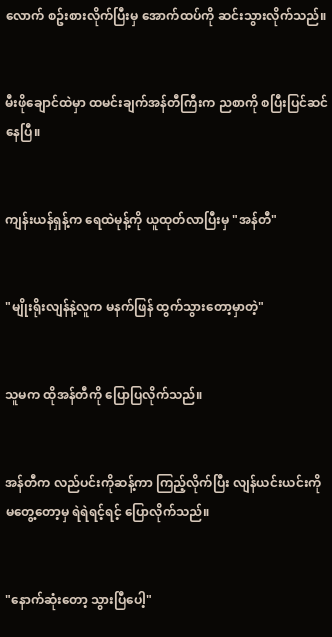လောက် စဥ်းစားလိုက်ပြီးမှ အောက်ထပ်ကို ဆင်းသွားလိုက်သည်။


မီးဖိုချောင်ထဲမှာ ထမင်းချက်အန်တီကြီးက ညစာကို စပြီးပြင်ဆင်နေပြီ။


ကျန်းယန်ရှန့်က ရေထဲမုန့်ကို ယူထုတ်လာပြီးမှ "အန်တီ"


"မျိုးရိုးလျန်နဲ့လူက မနက်ဖြန် ထွက်သွားတော့မှာတဲ့"


သူမက ထိုအန်တီကို ပြောပြလိုက်သည်။


အန်တီက လည်ပင်းကိုဆန့်ကာ ကြည့်လိုက်ပြီး လျန်ယင်းယင်းကို မတွေ့တော့မှ ရဲရဲရင့်ရင့် ပြောလိုက်သည်။


"နောက်ဆုံးတော့ သွားပြီပေါ့"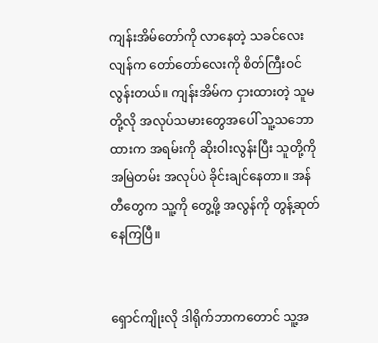ကျန်းအိမ်တော်ကို လာနေတဲ့ သခင်လေးလျန်က တော်တော်လေးကို စိတ်ကြီးဝင်လွန်းတယ်။ ကျန်းအိမ်က ငှားထားတဲ့ သူမတို့လို အလုပ်သမားတွေအပေါ် သူ့သဘောထားက အရမ်းကို ဆိုးဝါးလွန်းပြီး သူတို့ကို အမြဲတမ်း အလုပ်ပဲ ခိုင်းချင်နေတာ။ အန်တီတွေက သူ့ကို တွေ့ဖို့ အလွန်ကို တွန့်ဆုတ်နေကြပြီ။


ရှောင်ကျိုးလို ဒါရိုက်ဘာကတောင် သူ့အ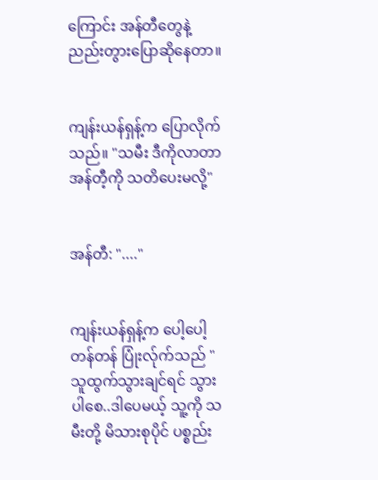ကြောင်း အန်တီတွေနဲ့ ညည်းတွားပြောဆိုနေတာ။


ကျန်းယန်ရှန့်က ပြောလိုက်သည်။ "သမီး ဒီကိုလာတာ အန်တီ့ကို သတိပေးမလို့"


အန်တီ: "...."


ကျန်းယန်ရှန့်က ပေါ့ပေါ့တန်တန် ပြုံးလ်ုက်သည် "သူထွက်သွားချင်ရင် သွားပါစေ..ဒါပေမယ့် သူ့ကို သမီးတို့ မိသားစုပိုင် ပစ္စည်း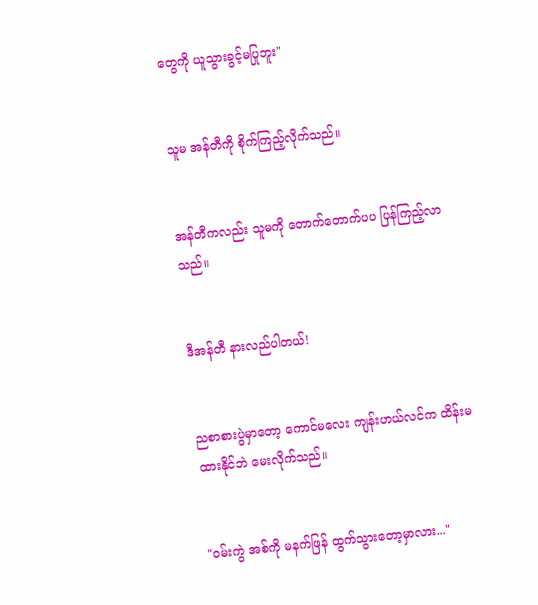တွေကို ယူသွားခွင့်မပြုဘူး"


သူမ အန်တီကို စိုက်ကြည့်လိုက်သည်။


အန်တီကလည်း သူမကို တောက်တောက်ပပ ပြန်ကြည့်လာသည်။


ဒီအန်တီ နားလည်ပါတယ်!


ညစာစားပွဲမှာတော့ ကောင်မလေး ကျန်းဟယ်လင်က ထိန်းမထားနိုင်ဘဲ မေးလိုက်သည်။


"ဝမ်းကွဲ အစ်ကို မနက်ဖြန် ထွက်သွားတော့မှာလား..."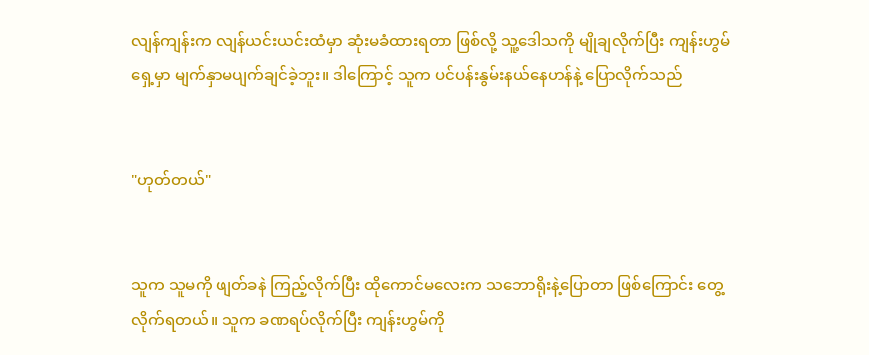လျန်ကျန်းက လျန်ယင်းယင်းထံမှာ ဆုံးမခံထားရတာ ဖြစ်လို့ သူ့ဒေါသကို မျိုချလိုက်ပြီး ကျန်းဟွမ်ရှေ့မှာ မျက်နှာမပျက်ချင်ခဲ့ဘူး။ ဒါကြောင့် သူက ပင်ပန်းနွမ်းနယ်နေဟန်နဲ့ ပြောလိုက်သည်


"ဟုတ်တယ်"


သူက သူမကို ဖျတ်ခနဲ ကြည့်လိုက်ပြီး ထိုကောင်မလေးက သဘောရိုးနဲ့ပြောတာ ဖြစ်ကြောင်း တွေ့လိုက်ရတယ်။ သူက ခဏရပ်လိုက်ပြီး ကျန်းဟွမ်ကို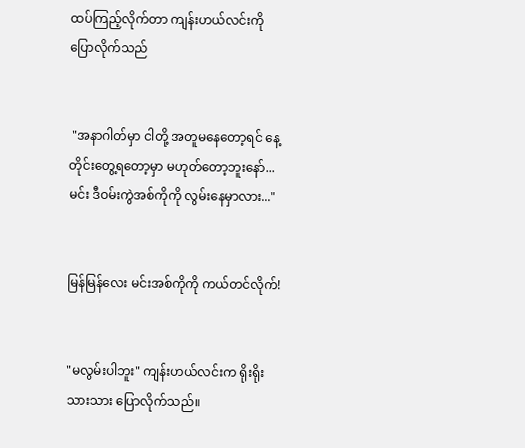ထပ်ကြည့်လိုက်တာ ကျန်းဟယ်လင်းကို ပြောလိုက်သည်


 "အနာဂါတ်မှာ ငါတို့ အတူမနေတော့ရင် နေ့တိုင်းတွေ့ရတော့မှာ မဟုတ်တော့ဘူးနော်... မင်း ဒီဝမ်းကွဲအစ်ကိုကို လွမ်းနေမှာလား..."


မြန်မြန်လေး မင်းအစ်ကိုကို ကယ်တင်လိုက်!


"မလွမ်းပါဘူး" ကျန်းဟယ်လင်းက ရိုးရိုးသားသား ပြောလိုက်သည်။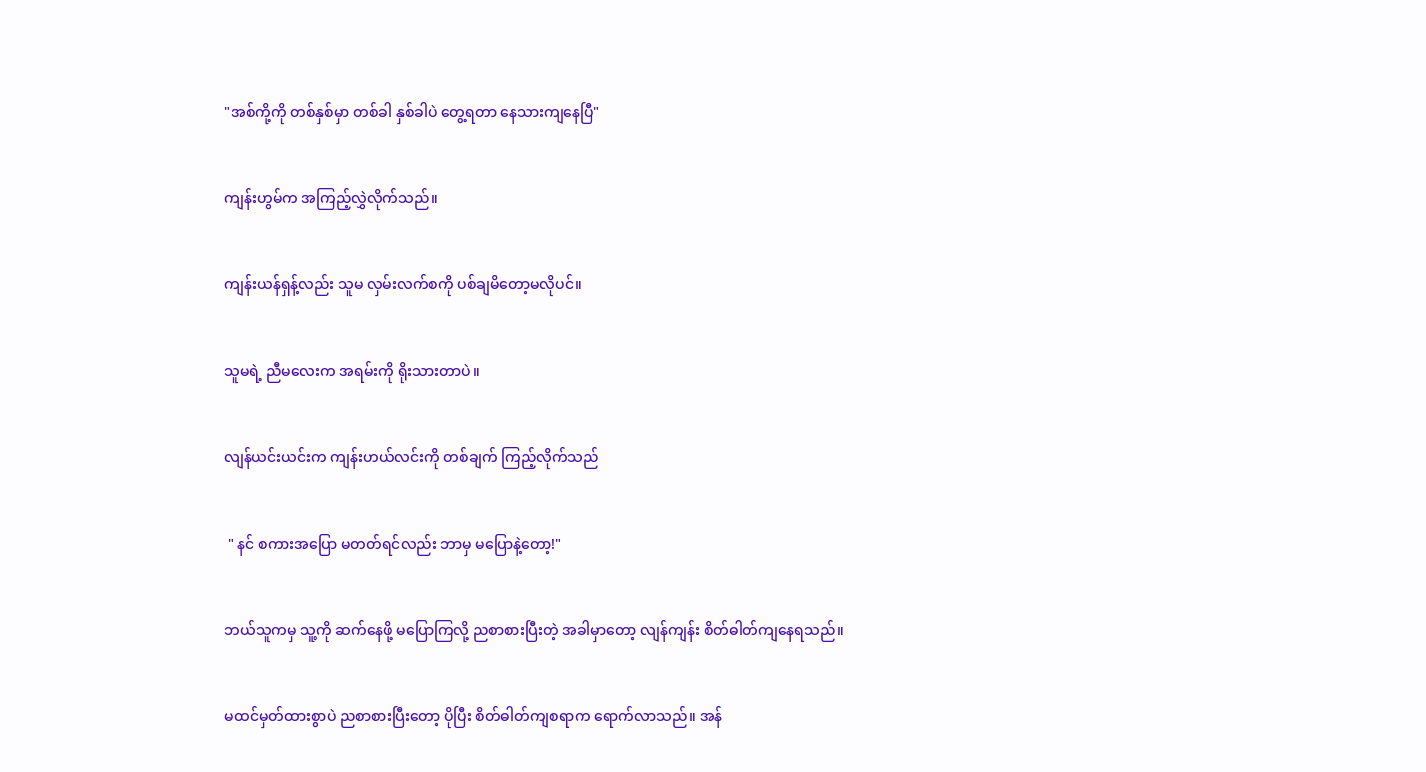"အစ်ကို့ကို တစ်နှစ်မှာ တစ်ခါ နှစ်ခါပဲ တွေ့ရတာ နေသားကျနေပြီ"


ကျန်းဟွမ်က အကြည့်လွှဲလိုက်သည်။


ကျန်းယန်ရှန့်လည်း သူမ လှမ်းလက်စကို ပစ်ချမိတော့မလိုပင်။


သူမရဲ့ ညီမလေးက အရမ်းကို ရိုးသားတာပဲ။


လျန်ယင်းယင်းက ကျန်းဟယ်လင်းကို တစ်ချက် ကြည့်လိုက်သည်


 " နင် စကားအပြော မတတ်ရင်လည်း ဘာမှ မပြောနဲ့တော့!"


ဘယ်သူကမှ သူ့ကို ဆက်နေဖို့ မပြောကြလို့ ညစာစားပြီးတဲ့ အခါမှာတော့ လျန်ကျန်း စိတ်ဓါတ်ကျနေရသည်။


မထင်မှတ်ထားစွာပဲ ညစာစားပြီးတော့ ပိုပြီး စိတ်ဓါတ်ကျစရာက ရောက်လာသည်။ အန်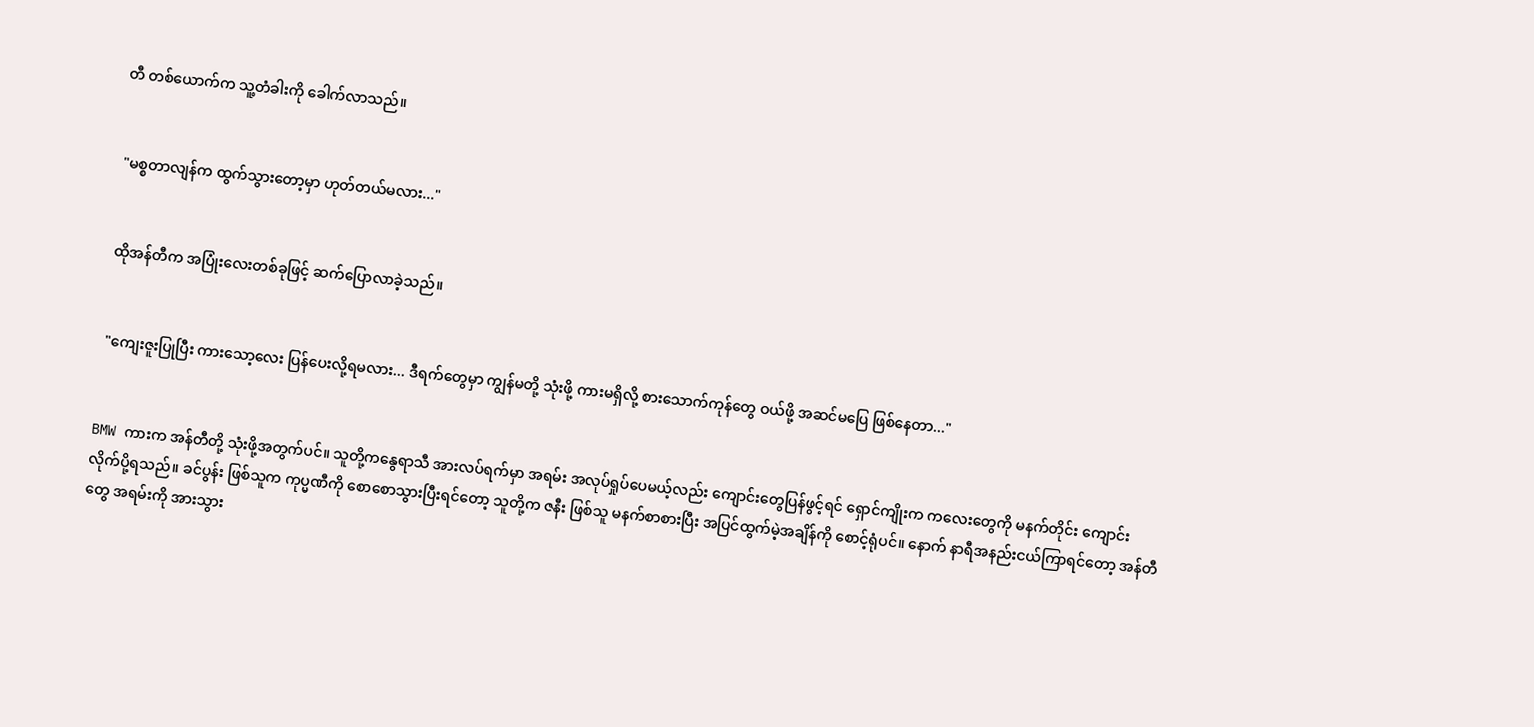တီ တစ်ယောက်က သူ့တံခါးကို ခေါက်လာသည်။


 "မစ္စတာလျန်က ထွက်သွားတော့မှာ ဟုတ်တယ်မလား..."


 ထိုအန်တီက အပြုံးလေးတစ်ခုဖြင့် ဆက်ပြောလာခဲ့သည်။


 "ကျေးဇူးပြုပြီး ကားသော့လေး ပြန်ပေးလို့ရမလား... ဒီရက်တွေမှာ ကျွန်မတို့ သုံးဖို့ ကားမရှိလို့ စားသောက်ကုန်တွေ ဝယ်ဖို့ အဆင်မပြေ ဖြစ်နေတာ..."


BMW ကားက အန်တီတို့ သုံးဖို့အတွက်ပင်။ သူတို့ကနွေရာသီ အားလပ်ရက်မှာ အရမ်း အလုပ်ရှုပ်ပေမယ့်လည်း ကျောင်းတွေပြန်ဖွင့်ရင် ရှောင်ကျိုးက ကလေးတွေကို မနက်တိုင်း ကျောင်းလိုက်ပို့ရသည်။ ခင်ပွန်း ဖြစ်သူက ကုပ္မဏီကို စောစောသွားပြီးရင်တော့ သူတို့က ဇနီး ဖြစ်သူ မနက်စာစားပြီး အပြင်ထွက်မဲ့အချိန်ကို စောင့်ရုံပင်။ နောက် နာရီအနည်းငယ်ကြာရင်တော့ အန်တီတွေ အရမ်းကို အားသွား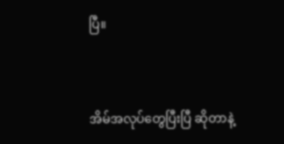ပြီ။


အိမ်အလုပ်တွေပြီးပြီ ဆိုတာနဲ့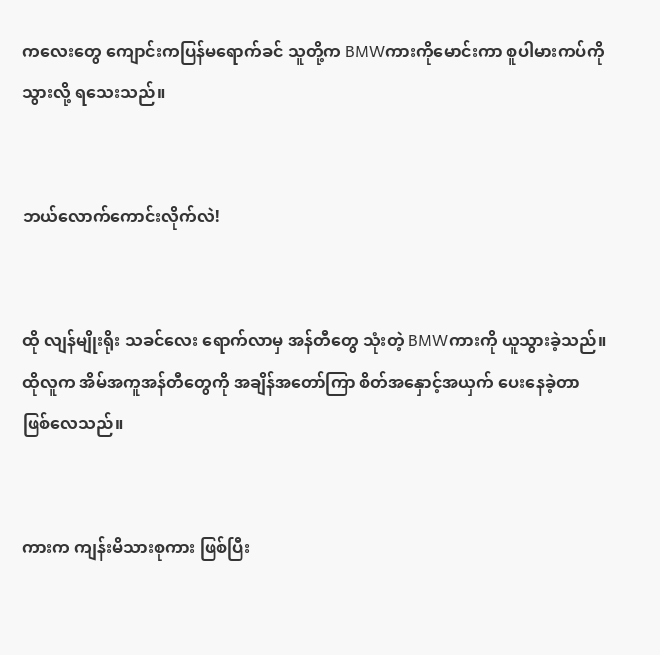ကလေးတွေ ကျောင်းကပြန်မရောက်ခင် သူတို့က BMWကားကိုမောင်းကာ စူပါမားကပ်ကို သွားလို့ ရသေးသည်။


ဘယ်လောက်ကောင်းလိုက်လဲ!


ထို လျန်မျိုးရိုး သခင်လေး ရောက်လာမှ အန်တီတွေ သုံးတဲ့ BMWကားကို ယူသွားခဲ့သည်။ ထိုလူက အိမ်အကူအန်တီတွေကို အချိန်အတော်ကြာ စိတ်အနှောင့်အယှက် ပေးနေခဲ့တာ ဖြစ်လေသည်။


ကားက ကျန်းမိသားစုကား ဖြစ်ပြီး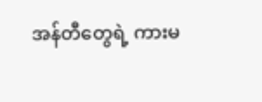အန်တီတွေရဲ့ ကားမ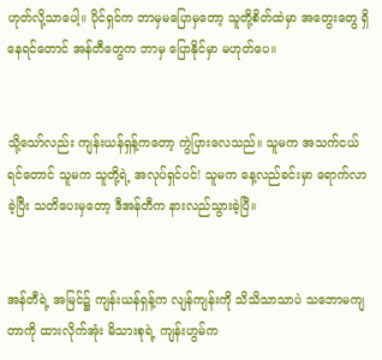ဟုတ်လို့သာပေါ့။ ပိုင်ရှင်က ဘာမှမပြောမှတော့ သူတို့စိတ်ထဲမှာ အတွေးတွေ ရှိနေရင်တောင် အန်တီတွေက ဘာမှ ပြောနိုင်မှာ မဟုတ်ပေ။


သို့သော်လည်း ကျန်းယန်ရှန့်ကတော့ ကွဲပြားလေသည်။ သူမက အသက်ငယ်ရင်တောင် သူမက သူတို့ရဲ့ အလုပ်ရှင်ပင်! သူမက နေ့လည်ခင်းမှာ ရောက်လာခဲ့ပြီး သတိပေးမှတော့ ဒီအန်တီက နားလည်သွားခဲ့ပြီ။


အန်တီရဲ့ အမြင်၌ ကျန်းယန်ရှန့်က လျန်ကျန်းကို သိသိသာသာပဲ သဘောမကျတာကို ထားလိုက်အုံး မိသားစုရဲ့ ကျန်းဟွမ်က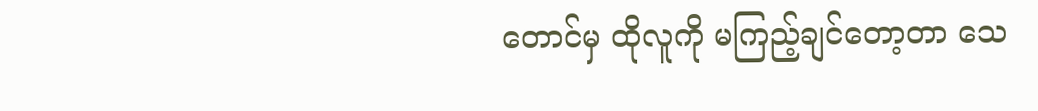တောင်မှ ထိုလူကို မကြည့်ချင်တော့တာ သေ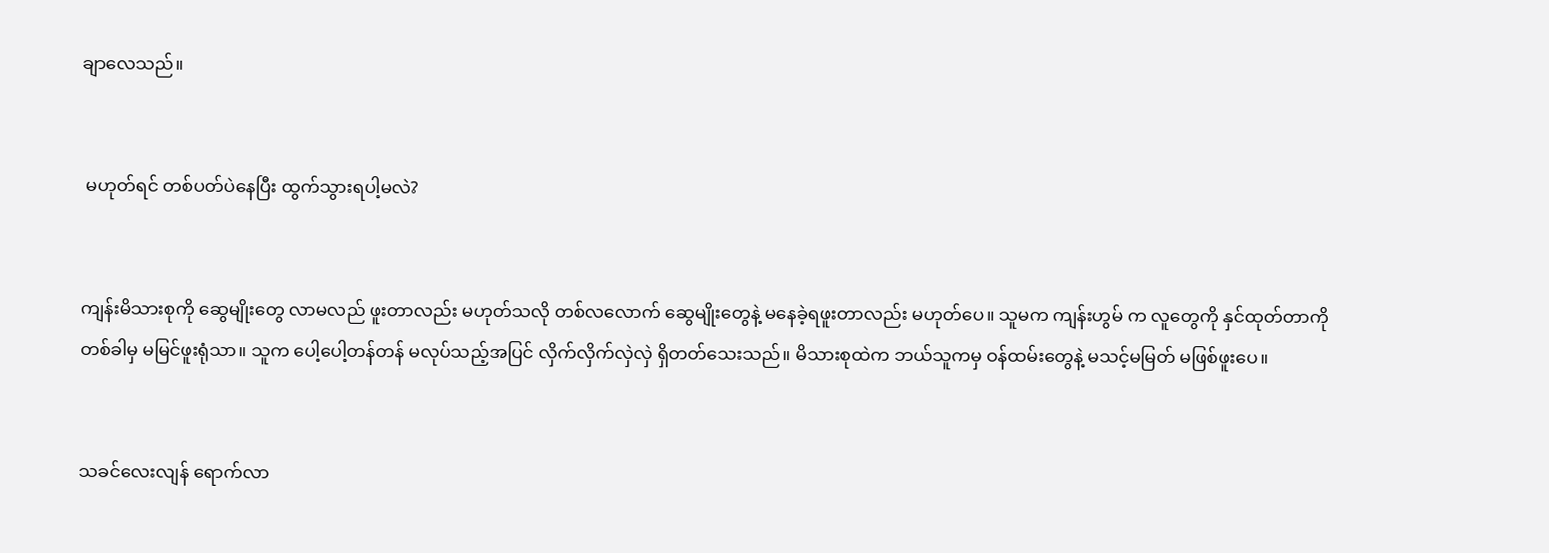ချာလေသည်။


 မဟုတ်ရင် တစ်ပတ်ပဲနေပြီး ထွက်သွားရပါ့မလဲ?


ကျန်းမိသားစုကို ဆွေမျိုးတွေ လာမလည် ဖူးတာလည်း မဟုတ်သလို တစ်လလောက် ဆွေမျိုးတွေနဲ့ မနေခဲ့ရဖူးတာလည်း မဟုတ်ပေ။ သူမက ကျန်းဟွမ် က လူတွေကို နှင်ထုတ်တာကို တစ်ခါမှ မမြင်ဖူးရုံသာ။ သူက ပေါ့ပေါ့တန်တန် မလုပ်သည့်အပြင် လှိက်လှိက်လှဲလှဲ ရှိတတ်သေးသည်။ မိသားစုထဲက ဘယ်သူကမှ ဝန်ထမ်းတွေနဲ့ မသင့်မမြတ် မဖြစ်ဖူးပေ။


သခင်လေးလျန် ရောက်လာ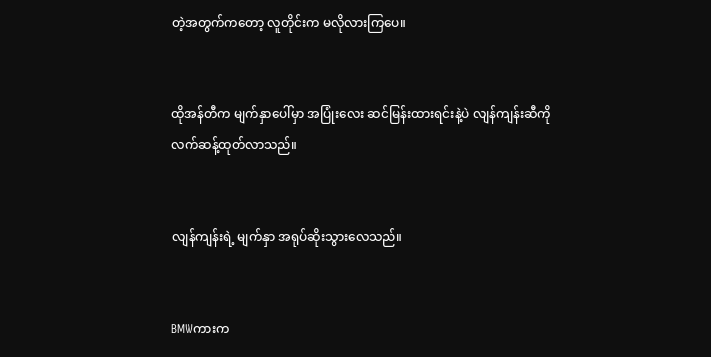တဲ့အတွက်ကတော့ လူတိုင်းက မလိုလားကြပေ။


ထိုအန်တီက မျက်နှာပေါ်မှာ အပြုံးလေး ဆင်မြန်းထားရင်းနဲ့ပဲ လျန်ကျန်းဆီကို လက်ဆန့်ထုတ်လာသည်။


လျန်ကျန်းရဲ့ မျက်နှာ အရုပ်ဆိုးသွားလေသည်။


BMWကားက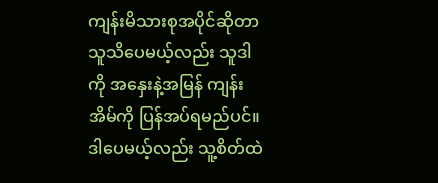ကျန်းမိသားစုအပိုင်ဆိုတာ သူသိပေမယ့်လည်း သူဒါကို အနှေးနဲ့အမြန် ကျန်းအိမ်ကို ပြန်အပ်ရမည်ပင်။ ဒါပေမယ့်လည်း သူ့စိတ်ထဲ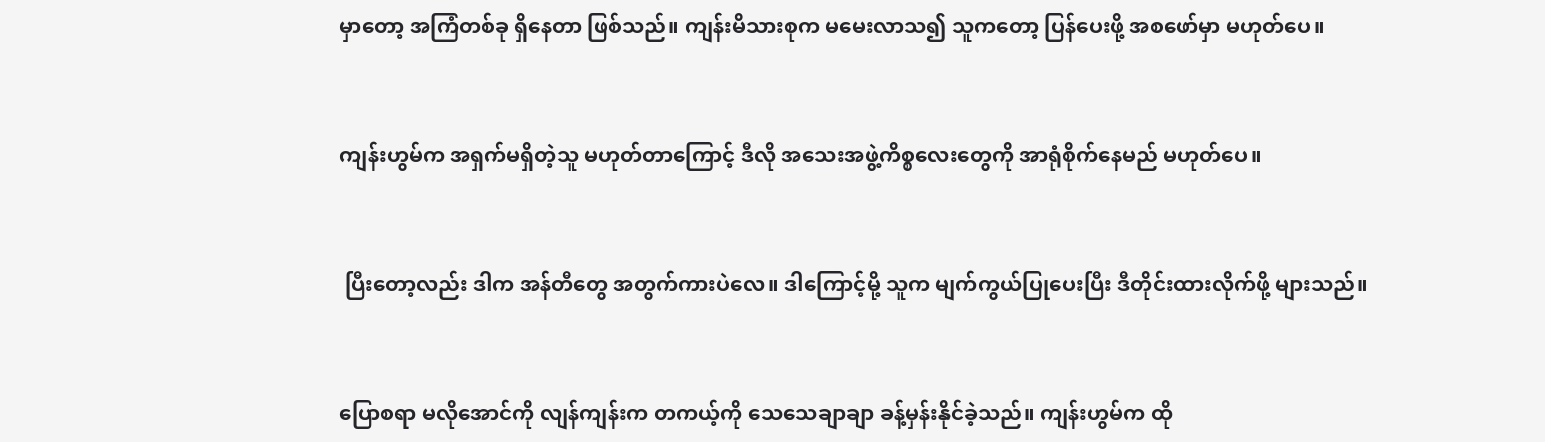မှာတော့ အကြံတစ်ခု ရှိနေတာ ဖြစ်သည်။ ကျန်းမိသားစုက မမေးလာသ၍ သူကတော့ ပြန်ပေးဖို့ အစဖော်မှာ မဟုတ်ပေ။


ကျန်းဟွမ်က အရှက်မရှိတဲ့သူ မဟုတ်တာကြောင့် ဒီလို အသေးအဖွဲ့ကိစ္စလေးတွေကို အာရုံစိုက်နေမည် မဟုတ်ပေ။


 ပြီးတော့လည်း ဒါက အန်တီတွေ အတွက်ကားပဲလေ။ ဒါကြောင့်မို့ သူက မျက်ကွယ်ပြုပေးပြီး ဒီတိုင်းထားလိုက်ဖို့ များသည်။


ပြောစရာ မလိုအောင်ကို လျန်ကျန်းက တကယ့်ကို သေသေချာချာ ခန့်မှန်းနိုင်ခဲ့သည်။ ကျန်းဟွမ်က ထို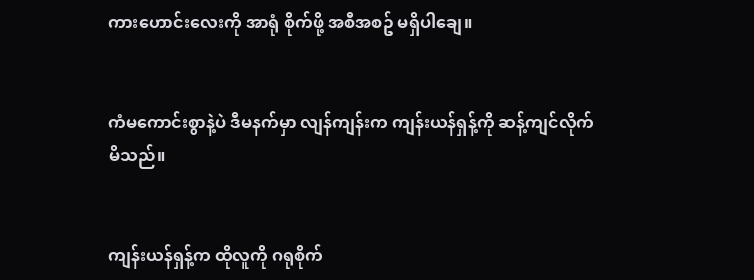ကားဟောင်းလေးကို အာရုံ စိုက်ဖို့ အစီအစဥ် မရှိပါချေ။


ကံမကောင်းစွာနဲ့ပဲ ဒီမနက်မှာ လျန်ကျန်းက ကျန်းယန်ရှန့်ကို ဆန့်ကျင်လိုက်မိသည်။


ကျန်းယန်ရှန့်က ထိုလူကို ဂရုစိုက်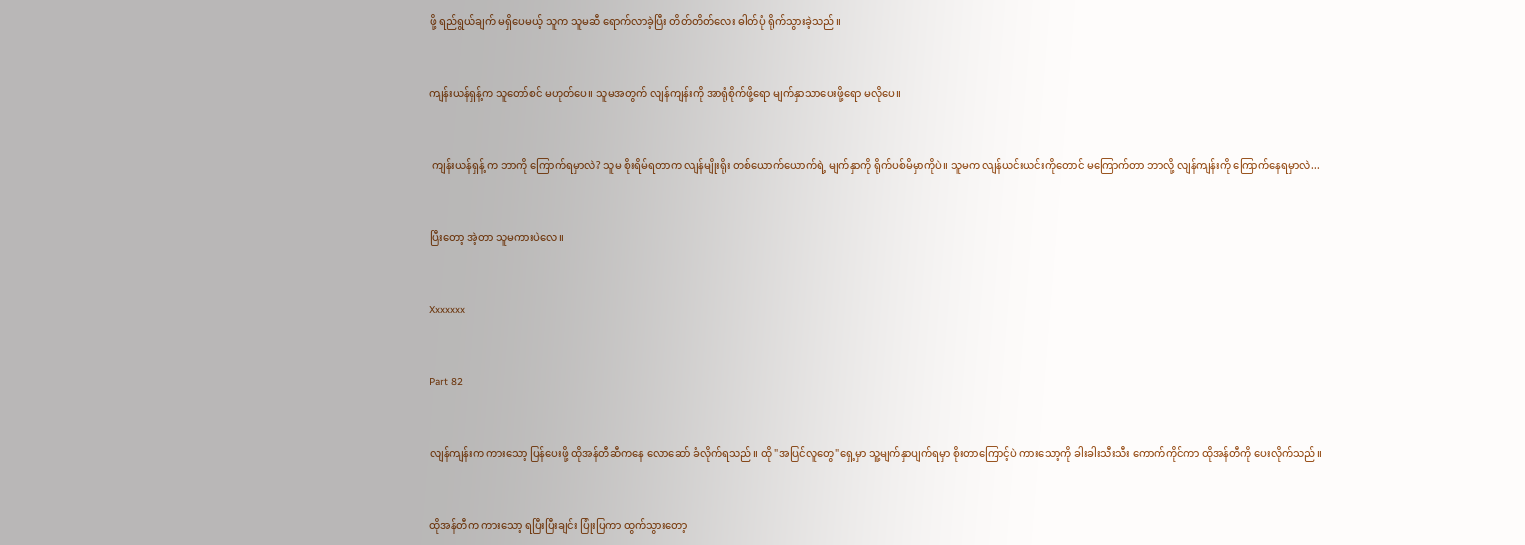ဖို့ ရည်ရွယ်ချက် မရှိပေမယ့် သူက သူမဆီ ရောက်လာခဲ့ပြီး တိတ်တိတ်လေး ဓါတ်ပုံ ရိုက်သွားခဲ့သည်။


ကျန်းယန်ရှန့်က သူတော်စင် မဟုတ်ပေ။ သူမအတွက် လျန်ကျန်းကို အာရုံစိုက်ဖို့ရော မျက်နှာသာပေးဖို့ရော မလိုပေ။


 ကျန်းယန်ရှန့် က ဘာကို ကြောက်ရမှာလဲ? သူမ စိုးရိမ်ရတာက လျန်မျိုးရိုး တစ်ယောက်ယောက်ရဲ့ မျက်နှာကို ရိုက်ပစ်မိမှာကိုပဲ။ သူမက လျန်ယင်းယင်းကိုတောင် မကြောက်တာ ဘာလို့ လျန်ကျန်းကို ကြောက်နေရမှာလဲ...


ပြီးတော့ အဲ့တာ သူမကားပဲလေ။


Xxxxxxx


Part 82


လျန်ကျန်းက ကားသော့ ပြန်ပေးဖို့ ထိုအန်တီဆီကနေ လောဆော် ခံလိုက်ရသည်။ ထို "အပြင်လူတွေ"ရှေ့မှာ သူ့မျက်နှာပျက်ရမှာ စိုးတာကြောင့်ပဲ ကားသော့ကို ခါးခါးသီးသီး ကောက်ကိုင်ကာ ထိုအန်တီကို ပေးလိုက်သည်။


ထိုအန်တီက ကားသော့ ရပြီးပြီးချင်း ပြုံးပြကာ ထွက်သွားတော့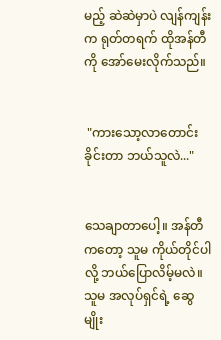မည့် ဆဲဆဲမှာပဲ လျန်ကျန်းက ရုတ်တရက် ထိုအန်တီကို အော်မေးလိုက်သည်။


 "ကားသော့လာတောင်းခိုင်းတာ ဘယ်သူလဲ..."


သေချာတာပေါ့။ အန်တီကတော့ သူမ ကိုယ်တိုင်ပါလို့ ဘယ်ပြောလိမ့်မလဲ။ သူမ အလုပ်ရှင်ရဲ့ ဆွေမျိုး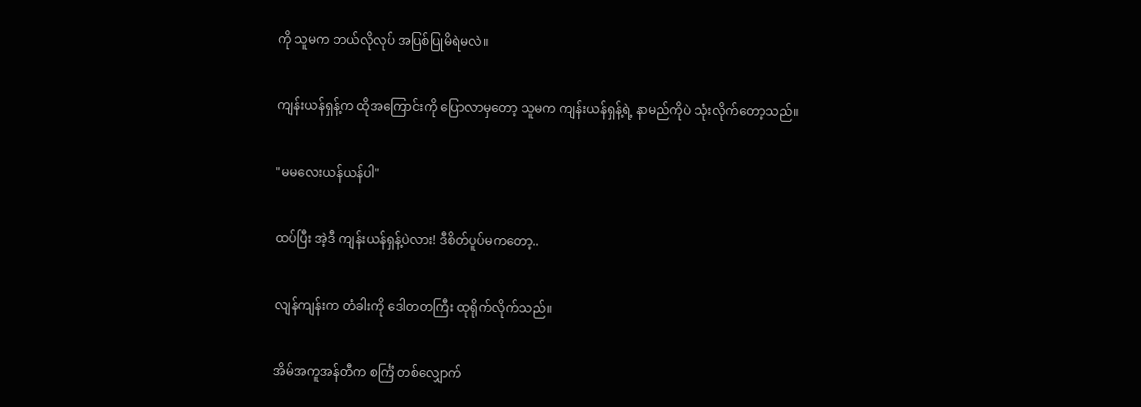ကို သူမက ဘယ်လိုလုပ် အပြစ်ပြုမိရဲမလဲ။


ကျန်းယန်ရှန့်က ထိုအကြောင်းကို ပြောလာမှတော့ သူမက ကျန်းယန်ရှန့်ရဲ့ နာမည်ကိုပဲ သုံးလိုက်တော့သည်။


"မမလေးယန်ယန်ပါ"


ထပ်ပြီး အဲ့ဒီ ကျန်းယန်ရှန့်ပဲလား! ဒီစိတ်ပူပ်မကတော့..


လျန်ကျန်းက တံခါးကို ဒေါတတကြီး ထုရိုက်လိုက်သည်။


အိမ်အကူအန်တီက စင်္ကြံ တစ်လျှောက်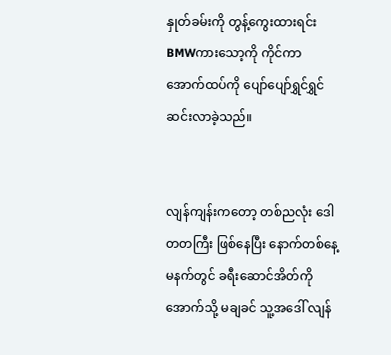နှုတ်ခမ်းကို တွန့်ကွေးထားရင်း BMWကားသော့ကို ကိုင်ကာ အောက်ထပ်ကို ပျော်ပျော်ရွှင်ရွှင် ဆင်းလာခဲ့သည်။


လျန်ကျန်းကတော့ တစ်ညလုံး ဒေါတတကြီး ဖြစ်နေပြီး နောက်တစ်နေ့ မနက်တွင် ခရီးဆောင်အိတ်ကို အောက်သို့ မချခင် သူ့အဒေါ် လျန်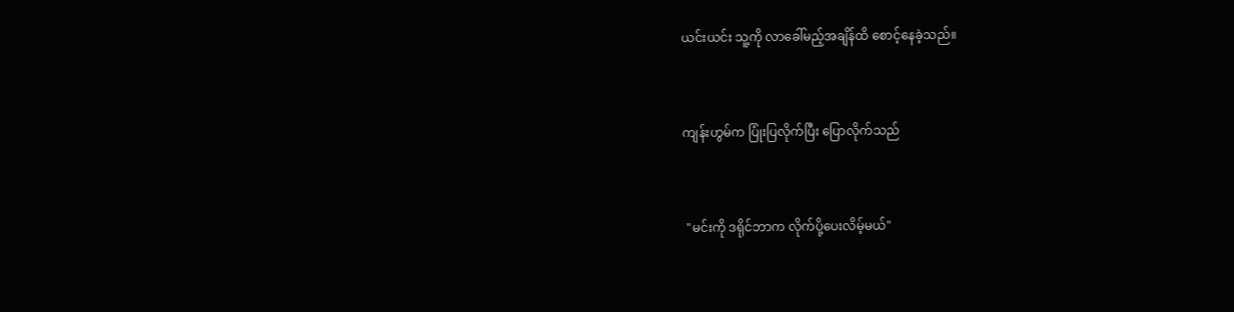ယင်းယင်း သူ့ကို လာခေါ်မည့်အချိန်ထိ စောင့်နေခဲ့သည်။


ကျန်းဟွမ်က ပြုံးပြလိုက်ပြီး ပြောလိုက်သည်


 "မင်းကို ဒရိုင်ဘာက လိုက်ပို့ပေးလိမ့်မယ်"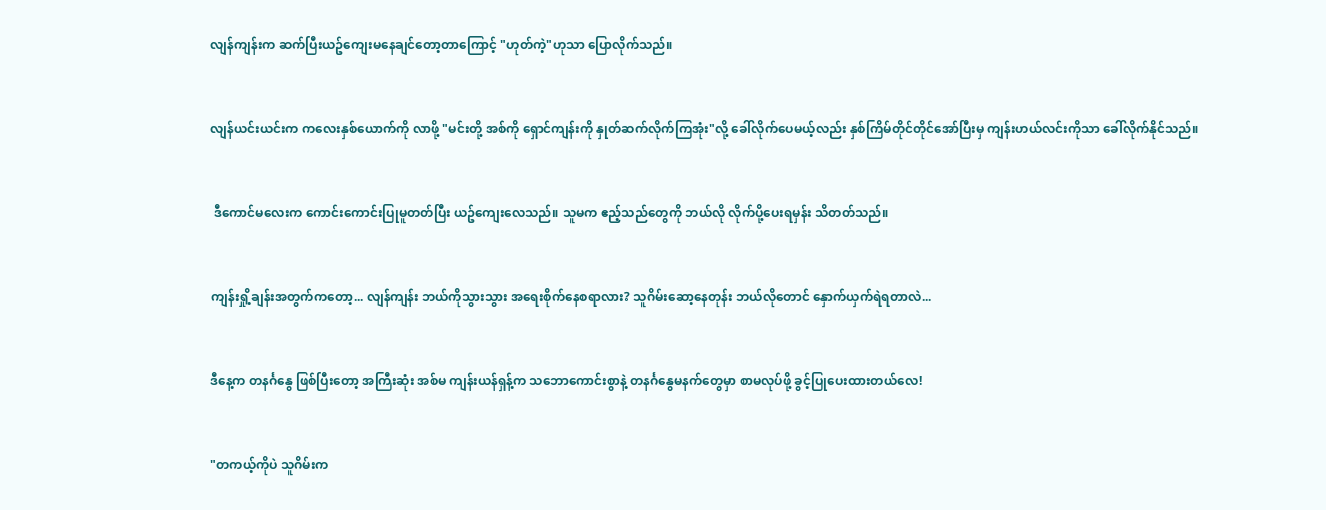လျန်ကျန်းက ဆက်ပြီးယဥ်ကျေးမနေချင်တော့တာကြောင့် "ဟုတ်ကဲ့"ဟုသာ ပြောလိုက်သည်။


လျန်ယင်းယင်းက ကလေးနှစ်ယောက်ကို လာဖို့ "မင်းတို့ အစ်ကို ရှောင်ကျန်းကို နှုတ်ဆက်လိုက်ကြအုံး"လို့ ခေါ်လိုက်ပေမယ့်လည်း နှစ်ကြိမ်တိုင်တိုင်အော်ပြီးမှ ကျန်းဟယ်လင်းကိုသာ ခေါ်လိုက်နိုင်သည်။


 ဒီကောင်မလေးက ကောင်းကောင်းပြုမူတတ်ပြီး ယဥ်ကျေးလေသည်။ သူမက ဧည့်သည်တွေကို ဘယ်လို လိုက်ပို့ပေးရမှန်း သိတတ်သည်။


ကျန်းရှို့ချန်းအတွက်ကတော့... လျန်ကျန်း ဘယ်ကိုသွားသွား အရေးစိုက်နေစရာလား? သူဂိမ်းဆော့နေတုန်း ဘယ်လိုတောင် နှောက်ယှက်ရဲရတာလဲ...


ဒီနေ့က တနင်္ဂနွေ ဖြစ်ပြီးတော့ အကြီးဆုံး အစ်မ ကျန်းယန်ရှန့်က သဘောကောင်းစွာနဲ့ တနင်္ဂနွေမနက်တွေမှာ စာမလုပ်ဖို့ ခွင့်ပြုပေးထားတယ်လေ!


"တကယ့်ကိုပဲ သူဂိမ်းက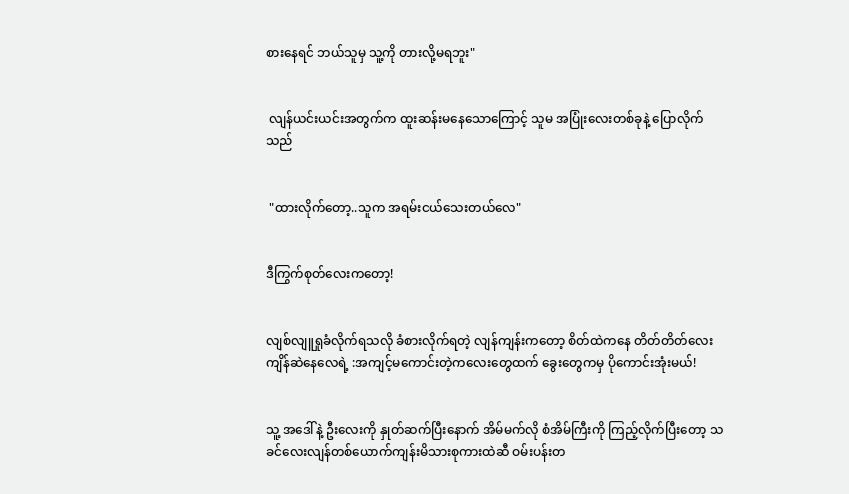စားနေရင် ဘယ်သူမှ သူ့ကို တားလို့မရဘူး"


 လျန်ယင်းယင်းအတွက်က ထူးဆန်းမနေသောကြောင့် သူမ အပြုံးလေးတစ်ခုနဲ့ ပြောလိုက်သည်


 "ထားလိုက်တော့..သူက အရမ်းငယ်သေးတယ်လေ"


ဒီကြွက်စုတ်လေးကတော့!


လျစ်လျူရှုခံလိုက်ရသလို ခံစားလိုက်ရတဲ့ လျန်ကျန်းကတော့ စိတ်ထဲကနေ တိတ်တိတ်လေး ကျိန်ဆဲနေလေရဲ့ :အကျင့်မကောင်းတဲ့ကလေးတွေထက် ခွေးတွေကမှ ပိုကောင်းအုံးမယ်!


သူ့ အဒေါ်နဲ့ ဦးလေးကို နှုတ်ဆက်ပြီးနောက် အိမ်မက်လို စံအိမ်ကြီးကို ကြည့်လိုက်ပြီးတော့ သခင်လေးလျန်တစ်ယောက်ကျန်းမိသားစုကားထဲဆီ ဝမ်းပန်းတ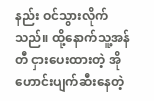နည်း ဝင်သွားလိုက်သည်။ ထို့နောက်သူ့အန်တီ ငှားပေးထားတဲ့ အိုဟောင်းပျက်ဆီးနေတဲ့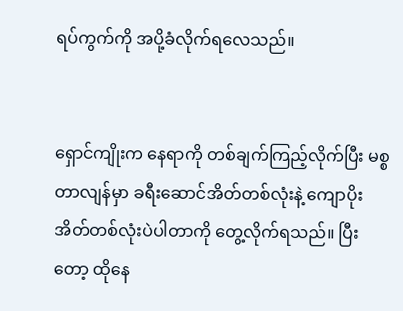ရပ်ကွက်ကို အပို့ခံလိုက်ရလေသည်။


ရှောင်ကျိုးက နေရာကို တစ်ချက်ကြည့်လိုက်ပြီး မစ္စတာလျန်မှာ ခရီးဆောင်အိတ်တစ်လုံးနဲ့ ကျောပိုးအိတ်တစ်လုံးပဲပါတာကို တွေ့လိုက်ရသည်။ ပြီးတော့ ထိုနေ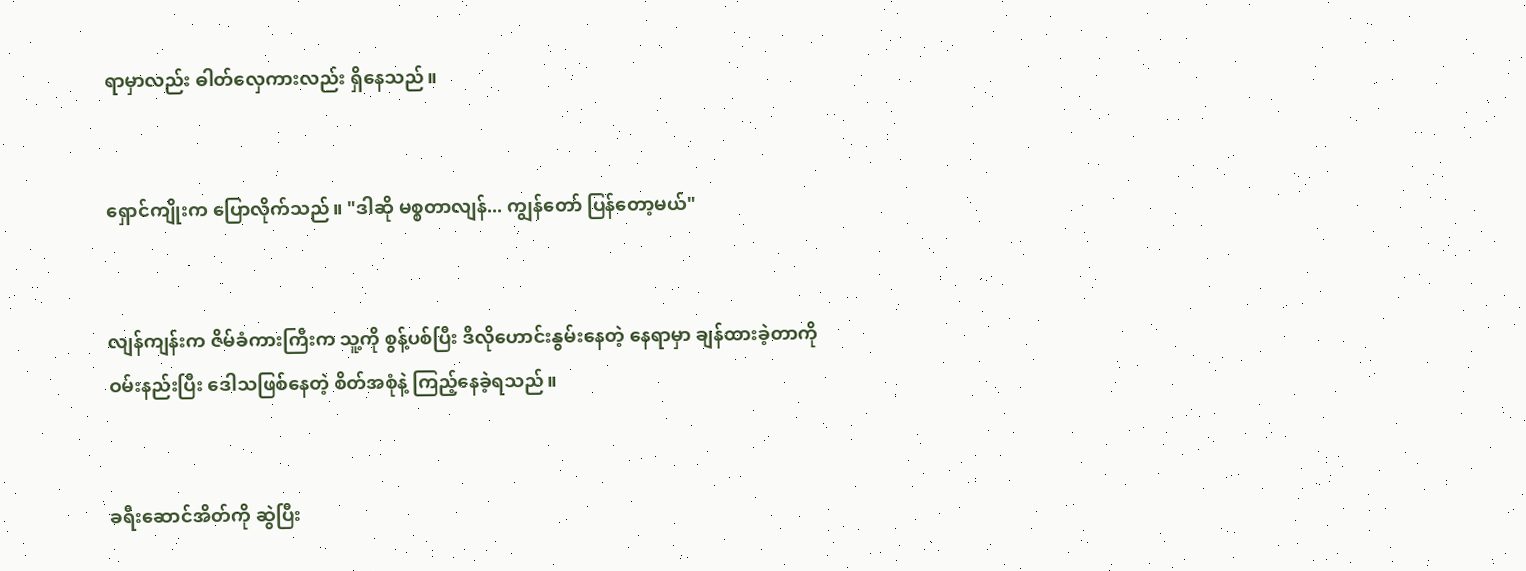ရာမှာလည်း ဓါတ်လှေကားလည်း ရှိနေသည်။


ရှောင်ကျိုးက ပြောလိုက်သည်။ "ဒါဆို မစ္စတာလျန်... ကျွန်တော် ပြန်တော့မယ်"


လျန်ကျန်းက ဇိမ်ခံကားကြီးက သူ့ကို စွန့်ပစ်ပြီး ဒီလိုဟောင်းနွမ်းနေတဲ့ နေရာမှာ ချန်ထားခဲ့တာကို ဝမ်းနည်းပြီး ဒေါသဖြစ်နေတဲ့ စိတ်အစုံနဲ့ ကြည့်နေခဲ့ရသည်။


ခရီးဆောင်အိတ်ကို ဆွဲပြီး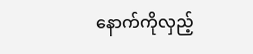နောက်ကိုလှည့်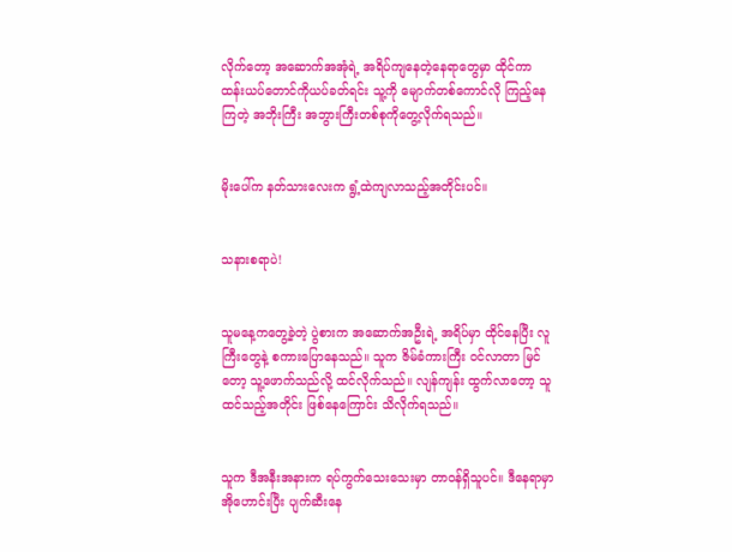လိုက်တော့ အဆောက်အအုံရဲ့ အရိပ်ကျနေတဲ့နေရာတွေမှာ ထိုင်ကာ ထန်းယပ်တောင်ကိုယပ်ခတ်ရင်း သူ့ကို မျောက်တစ်ကောင်လို ကြည့်နေကြတဲ့ အဘိုးကြီး အဘွားကြီးတစ်စုကိုတွေ့လိုက်ရသည်။


မိုးပေါ်က နတ်သားလေးက ရွံ့ထဲကျလာသည့်အတိုင်းပင်။


သနားစရာပဲ!


သူမနေ့ကတွေ့ခဲ့တဲ့ ပွဲစားက အဆောက်အဦးရဲ့ အရိပ်မှာ ထိုင်နေပြီး လူကြီးတွေနဲ့ စကားပြောနေသည်။ သူက ဇိမ်ခံကားကြီး ဝင်လာတာ မြင်တော့ သူ့ဖောက်သည်လို့ ထင်လိုက်သည်။ လျန်ကျန်း ထွက်လာတော့ သူထင်သည့်အတိုင်း ဖြစ်နေကြောင်း သိလိုက်ရသည်။


သူက ဒီအနီးအနားက ရပ်ကွက်သေးသေးမှာ တာဝန်ရှိသူပင်။ ဒီနေရာမှာ အိုဟောင်းပြီး ပျက်ဆီးနေ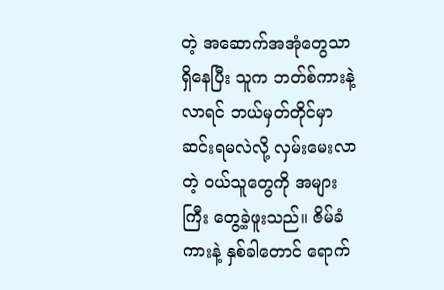တဲ့ အဆောက်အအုံတွေသာ ရှိနေပြီး သူက ဘတ်စ်ကားနဲ့ လာရင် ဘယ်မှတ်တိုင်မှာ ဆင်းရမလဲလို့ လှမ်းမေးလာတဲ့ ဝယ်သူတွေကို အများကြီး တွေ့ခဲ့ဖူးသည်။ ဇိမ်ခံကားနဲ့ နှစ်ခါတောင် ရောက်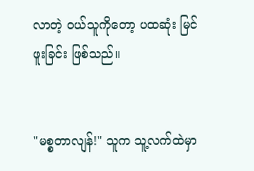လာတဲ့ ဝယ်သူကိုတော့ ပထဆုံး မြင်ဖူးခြင်း ဖြစ်သည်။


"မစ္စတာလျန်!" သူက သူ့လက်ထဲမှာ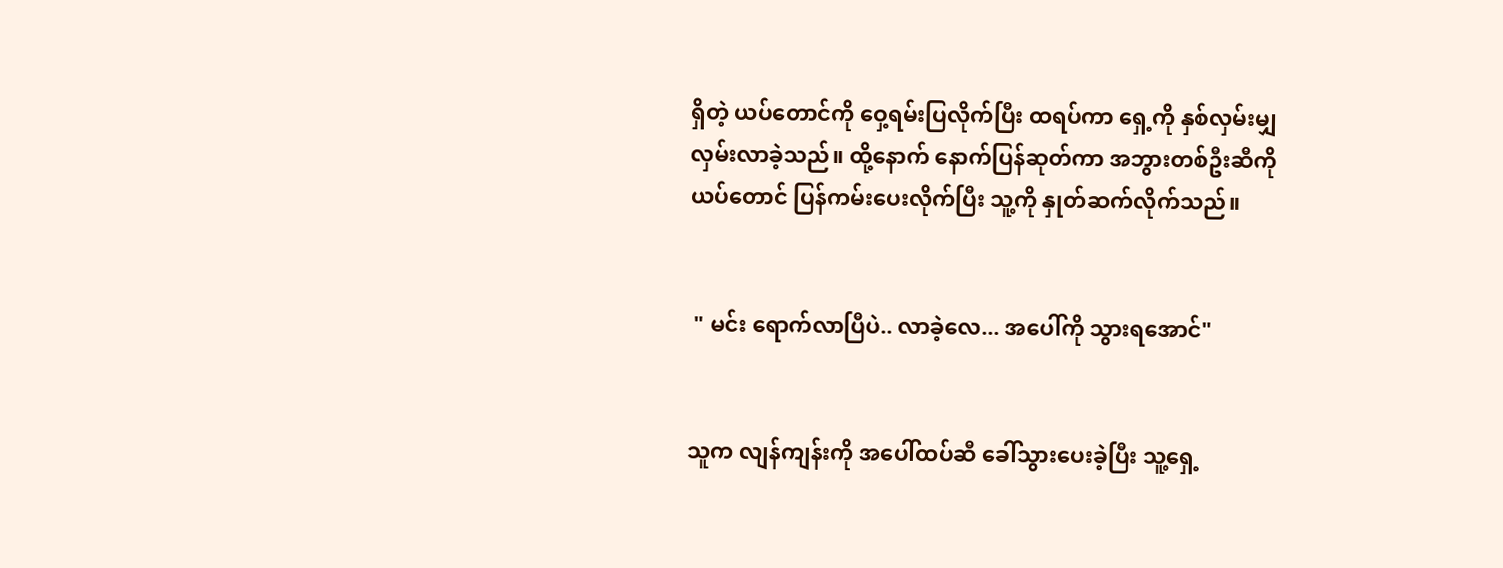ရှိတဲ့ ယပ်တောင်ကို ဝှေ့ရမ်းပြလိုက်ပြီး ထရပ်ကာ ရှေ့ကို နှစ်လှမ်းမျှ လှမ်းလာခဲ့သည်။ ထို့နောက် နောက်ပြန်ဆုတ်ကာ အဘွားတစ်ဦးဆီကို ယပ်တောင် ပြန်ကမ်းပေးလိုက်ပြီး သူ့ကို နှုတ်ဆက်လိုက်သည်။


 " မင်း ရောက်လာပြီပဲ.. လာခဲ့လေ... အပေါ်ကို သွားရအောင်"


သူက လျန်ကျန်းကို အပေါ်ထပ်ဆီ ခေါ်သွားပေးခဲ့ပြီး သူ့ရှေ့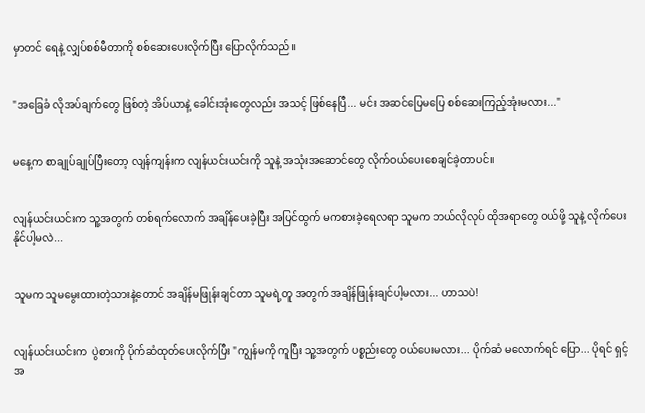မှာတင် ရေနဲ့ လျှပ်စစ်မီတာကို စစ်ဆေးပေးလိုက်ပြီး ပြောလိုက်သည်။


"အခြေခံ လိုအပ်ချက်တွေ ဖြစ်တဲ့ အိပ်ယာနဲ့ ခေါင်းအုံးတွေလည်း အသင့် ဖြစ်နေပြီ... မင်း အဆင်ပြေမပြေ စစ်ဆေးကြည့်အုံးမလား..."


မနေ့က စာချုပ်ချုပ်ပြီးတော့ လျန်ကျန်းက လျန်ယင်းယင်းကို သူနဲ့ အသုံးအဆောင်တွေ လိုက်ဝယ်ပေးစေချင်ခဲ့တာပင်။


လျန်ယင်းယင်းက သူ့အတွက် တစ်ရက်လောက် အချိန်ပေးခဲ့ပြီး အပြင်ထွက် မကစားခဲ့ရေလရာ သူမက ဘယ်လိုလုပ် ထိုအရာတွေ ဝယ်ဖို့ သူနဲ့ လိုက်ပေးနိုင်ပါ့မလဲ...


သူမက သူမမွေးထားတဲ့သားနဲ့တောင် အချိန်မဖြုန်းချင်တာ သူမရဲ့တူ အတွက် အချိန်ဖြုန်းချင်ပါ့မလား... ဟာသပဲ!


လျန်ယင်းယင်းက  ပွဲစားကို ပိုက်ဆံထုတ်ပေးလိုက်ပြီး "ကျွန်မကို ကူပြီး သူ့အတွက် ပစ္စည်းတွေ ဝယ်ပေးမလား... ပိုက်ဆံ မလောက်ရင် ပြော... ပိုရင် ရှင့်အ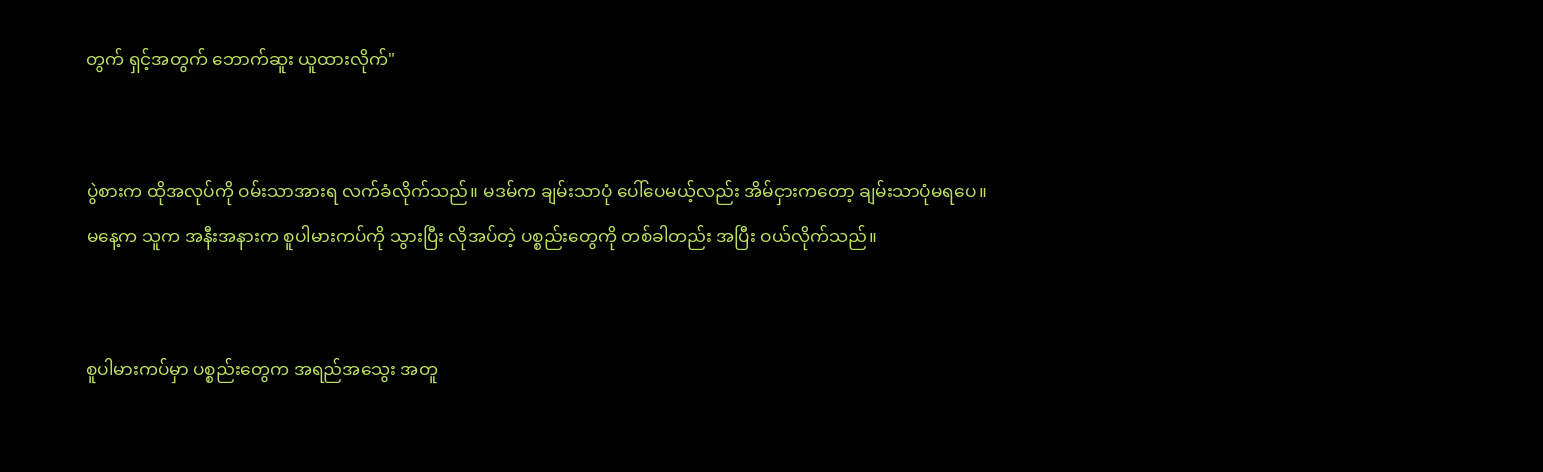တွက် ရှင့်အတွက် ဘောက်ဆူး ယူထားလိုက်"


ပွဲစားက ထိုအလုပ်ကို ဝမ်းသာအားရ လက်ခံလိုက်သည်။ မဒမ်က ချမ်းသာပုံ ပေါ်ပေမယ့်လည်း အိမ်ငှားကတော့ ချမ်းသာပုံမရပေ။ မနေ့က သူက အနီးအနားက စူပါမားကပ်ကို သွားပြီး လိုအပ်တဲ့ ပစ္စည်းတွေကို တစ်ခါတည်း အပြီး ဝယ်လိုက်သည်။


စူပါမားကပ်မှာ ပစ္စည်းတွေက အရည်အသွေး အတူ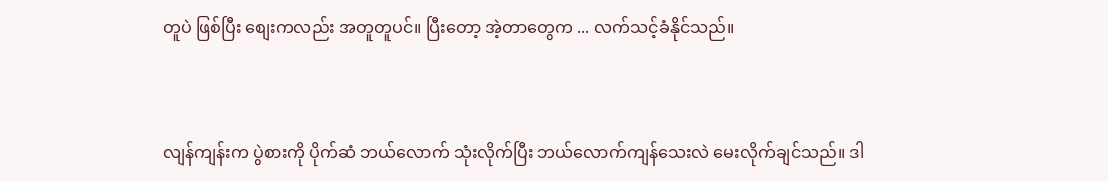တူပဲ ဖြစ်ပြီး စျေးကလည်း အတူတူပင်။ ပြီးတော့ အဲ့တာတွေက ... လက်သင့်ခံနိုင်သည်။


လျန်ကျန်းက ပွဲစားကို ပိုက်ဆံ ဘယ်လောက် သုံးလိုက်ပြီး ဘယ်လောက်ကျန်သေးလဲ မေးလိုက်ချင်သည်။ ဒါ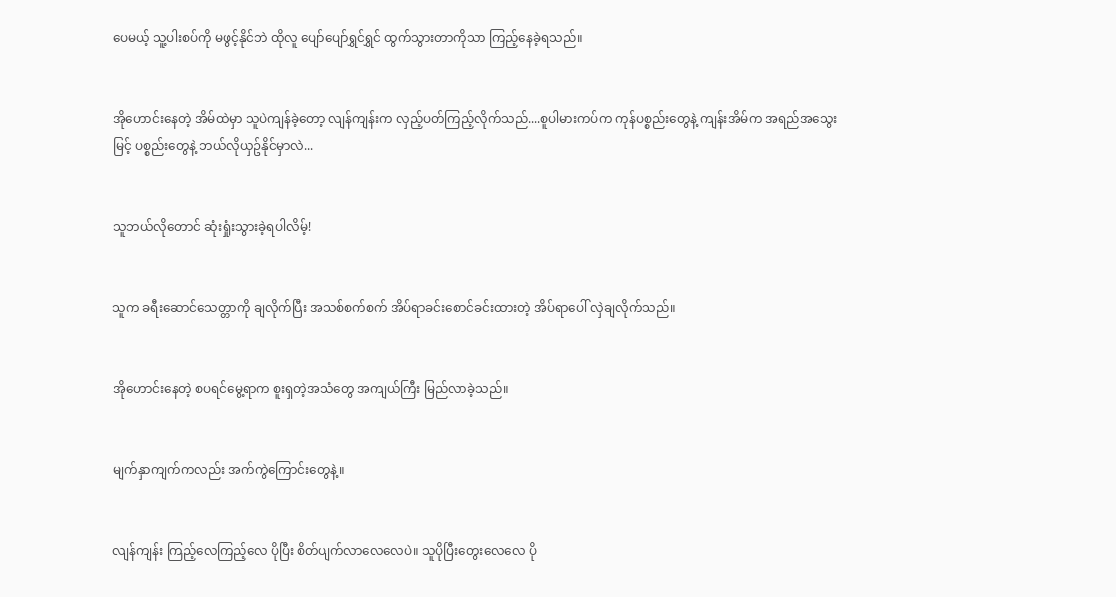ပေမယ့် သူ့ပါးစပ်ကို မဖွင့်နိုင်ဘဲ ထိုလူ ပျော်ပျော်ရွှင်ရွှင် ထွက်သွားတာကိုသာ ကြည့်နေခဲ့ရသည်။


အိုဟောင်းနေတဲ့ အိမ်ထဲမှာ သူပဲကျန်ခဲ့တော့ လျန်ကျန်းက လှည့်ပတ်ကြည့်လိုက်သည်....စူပါမားကပ်က ကုန်ပစ္စည်းတွေနဲ့ ကျန်းအိမ်က အရည်အသွေးမြင့် ပစ္စည်းတွေနဲ့ ဘယ်လိုယှဥ်နိုင်မှာလဲ...


သူဘယ်လိုတောင် ဆုံးရှုံးသွားခဲ့ရပါလိမ့်!


သူက ခရီးဆောင်သေတ္တာကို ချလိုက်ပြီး အသစ်စက်စက် အိပ်ရာခင်းစောင်ခင်းထားတဲ့ အိပ်ရာပေါ် လှဲချလိုက်သည်။


အိုဟောင်းနေတဲ့ စပရင်မွေ့ရာက စူးရှတဲ့အသံတွေ အကျယ်ကြီး မြည်လာခဲ့သည်။


မျက်နှာကျက်ကလည်း အက်ကွဲကြောင်းတွေနဲ့။


လျန်ကျန်း ကြည့်လေကြည့်လေ ပိုပြီး စိတ်ပျက်လာလေလေပဲ။ သူပိုပြီးတွေးလေလေ ပို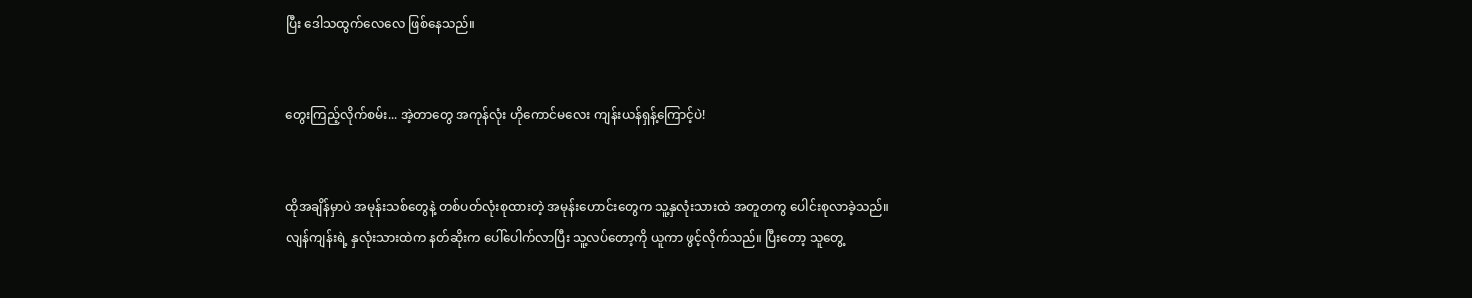ပြီး ဒေါသထွက်လေလေ ဖြစ်နေသည်။


တွေးကြည့်လိုက်စမ်း... အဲ့တာတွေ အကုန်လုံး ဟိုကောင်မလေး ကျန်းယန်ရှန့်ကြောင့်ပဲ!


ထိုအချိန်မှာပဲ အမုန်းသစ်တွေနဲ့ တစ်ပတ်လုံးစုထားတဲ့ အမုန်းဟောင်းတွေက သူ့နှလုံးသားထဲ အတူတကွ ပေါင်းစုလာခဲ့သည်။ လျန်ကျန်းရဲ့ နှလုံးသားထဲက နတ်ဆိုးက ပေါ်ပေါက်လာပြီး သူ့လပ်တော့ကို ယူကာ ဖွင့်လိုက်သည်။ ပြီးတော့ သူတွေ့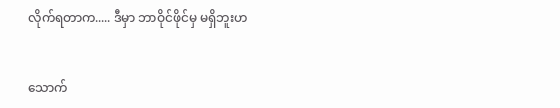လိုက်ရတာက..... ဒီမှာ ဘာဝိုင်ဖိုင်မှ မရှိဘူးဟ


သောက်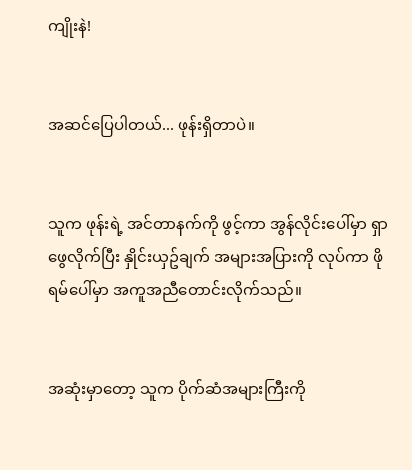ကျိုးနဲ!


အဆင်ပြေပါတယ်... ဖုန်းရှိတာပဲ။


သူက ဖုန်းရဲ့ အင်တာနက်ကို ဖွင့်ကာ အွန်လိုင်းပေါ်မှာ ရှာဖွေလိုက်ပြီး နှိုင်းယှဥ်ချက် အများအပြားကို လုပ်ကာ ဖိုရမ်ပေါ်မှာ အကူအညီတောင်းလိုက်သည်။


အဆုံးမှာတော့ သူက ပိုက်ဆံအများကြီးကို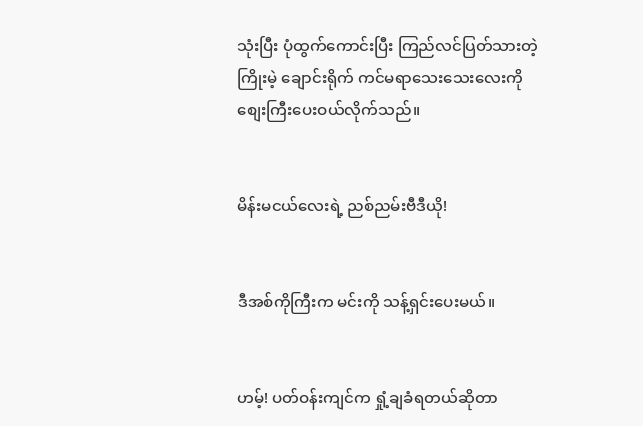သုံးပြီး ပုံထွက်ကောင်းပြီး ကြည်လင်ပြတ်သားတဲ့ ကြိုးမဲ့ ချောင်းရိုက် ကင်မရာသေးသေးလေးကို စျေးကြီးပေးဝယ်လိုက်သည်။


မိန်းမငယ်လေးရဲ့ ညစ်ညမ်းဗီဒီယို!


ဒီအစ်ကိုကြီးက မင်းကို သန့်ရှင်းပေးမယ်။


ဟမ့်! ပတ်ဝန်းကျင်က ရှုံ့ချခံရတယ်ဆိုတာ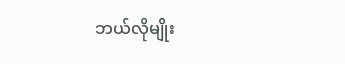ဘယ်လိုမျိုး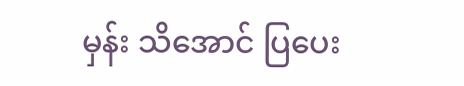မှန်း သိအောင် ပြပေး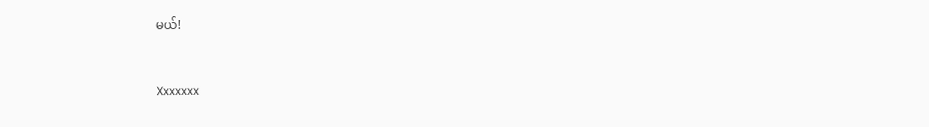မယ်!


Xxxxxxx